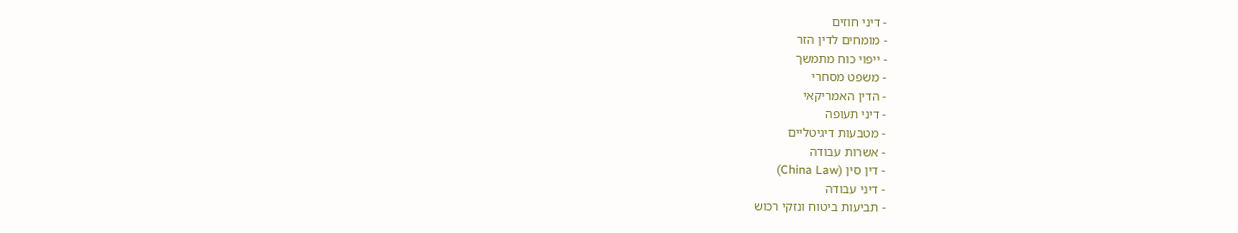- דיני חוזים
- מומחים לדין הזר
- ייפוי כוח מתמשך
- משפט מסחרי
- הדין האמריקאי
- דיני תעופה
- מטבעות דיגיטליים
- אשרות עבודה
- דין סין (China Law)
- דיני עבודה
- תביעות ביטוח ונזקי רכוש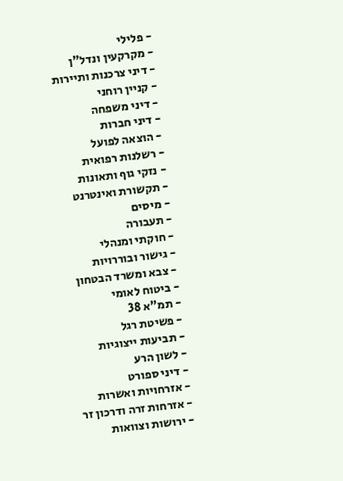- פלילי
- מקרקעין ונדל"ן
- דיני צרכנות ותיירות
- קניין רוחני
- דיני משפחה
- דיני חברות
- הוצאה לפועל
- רשלנות רפואית
- נזקי גוף ותאונות
- תקשורת ואינטרנט
- מיסים
- תעבורה
- חוקתי ומנהלי
- גישור ובוררויות
- צבא ומשרד הבטחון
- ביטוח לאומי
- תמ"א 38
- פשיטת רגל
- תביעות ייצוגיות
- לשון הרע
- דיני ספורט
- אזרחויות ואשרות
- אזרחות זרה ודרכון זר
- ירושות וצוואות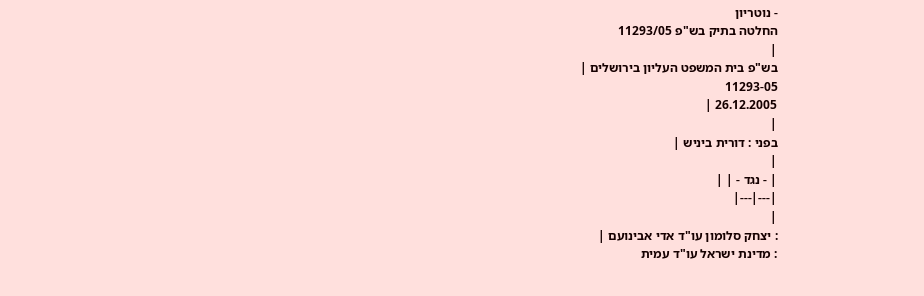- נוטריון
החלטה בתיק בש"פ 11293/05
|
בש"פ בית המשפט העליון בירושלים |
11293-05
26.12.2005 |
|
בפני : דורית ביניש |
|
| - נגד - | |
|---|---|
|
: יצחק סלומון עו"ד אדי אבינועם |
: מדינת ישראל עו"ד עמית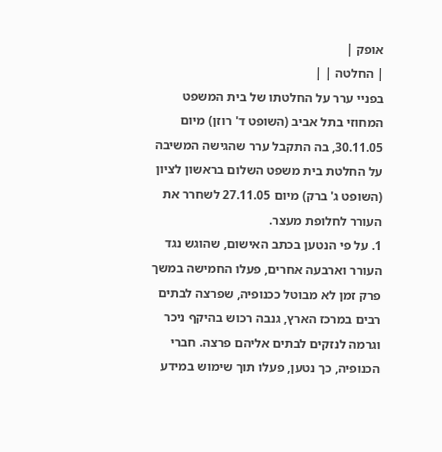אופק |
| החלטה | |
בפניי ערר על החלטתו של בית המשפט המחוזי בתל אביב (השופט ד' רוזן) מיום 30.11.05, בה התקבל ערר שהגישה המשיבה על החלטת בית משפט השלום בראשון לציון (השופט ג' ברק) מיום 27.11.05 לשחרר את העורר לחלופת מעצר.
1. על פי הנטען בכתב האישום, שהוגש נגד העורר וארבעה אחרים, פעלו החמישה במשך פרק זמן לא מבוטל ככנופיה, שפרצה לבתים רבים במרכז הארץ, גנבה רכוש בהיקף ניכר וגרמה לנזקים לבתים אליהם פרצה. חברי הכנופיה, כך נטען, פעלו תוך שימוש במידע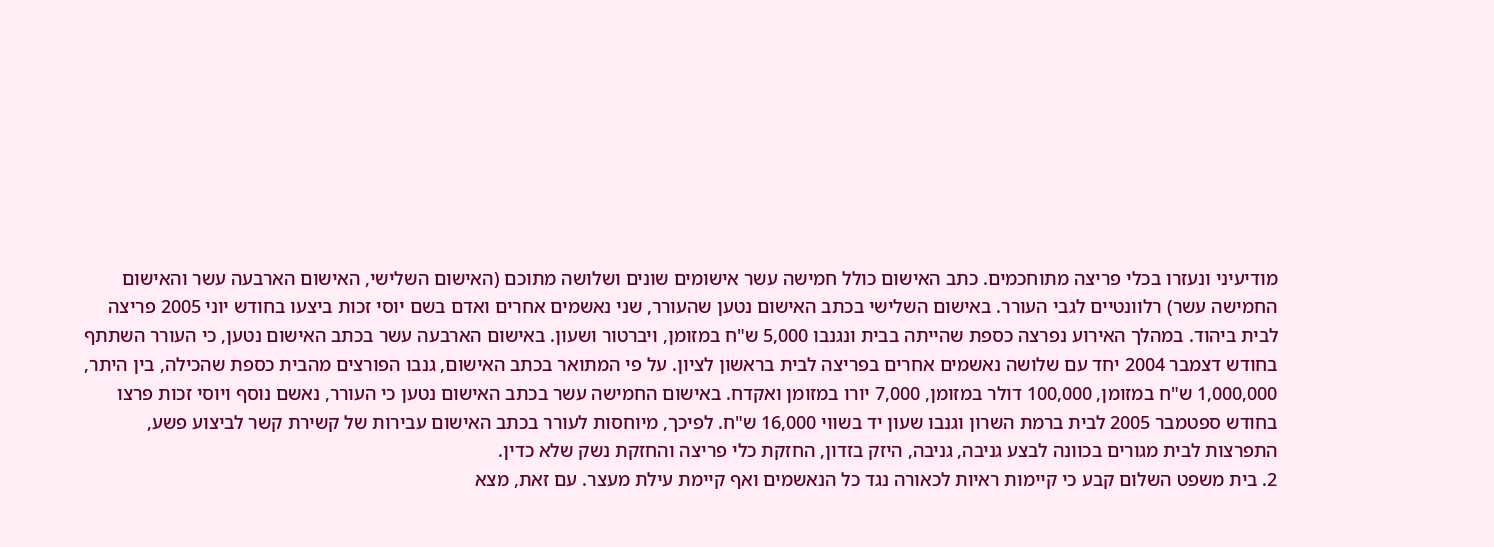מודיעיני ונעזרו בכלי פריצה מתוחכמים. כתב האישום כולל חמישה עשר אישומים שונים ושלושה מתוכם (האישום השלישי, האישום הארבעה עשר והאישום החמישה עשר) רלוונטיים לגבי העורר. באישום השלישי בכתב האישום נטען שהעורר, שני נאשמים אחרים ואדם בשם יוסי זכות ביצעו בחודש יוני 2005 פריצה לבית ביהוד. במהלך האירוע נפרצה כספת שהייתה בבית ונגנבו 5,000 ש"ח במזומן, ויברטור ושעון. באישום הארבעה עשר בכתב האישום נטען, כי העורר השתתף בחודש דצמבר 2004 יחד עם שלושה נאשמים אחרים בפריצה לבית בראשון לציון. על פי המתואר בכתב האישום, גנבו הפורצים מהבית כספת שהכילה, בין היתר, 1,000,000 ש"ח במזומן, 100,000 דולר במזומן, 7,000 יורו במזומן ואקדח. באישום החמישה עשר בכתב האישום נטען כי העורר, נאשם נוסף ויוסי זכות פרצו בחודש ספטמבר 2005 לבית ברמת השרון וגנבו שעון יד בשווי 16,000 ש"ח. לפיכך, מיוחסות לעורר בכתב האישום עבירות של קשירת קשר לביצוע פשע, התפרצות לבית מגורים בכוונה לבצע גניבה, גניבה, היזק בזדון, החזקת כלי פריצה והחזקת נשק שלא כדין.
2. בית משפט השלום קבע כי קיימות ראיות לכאורה נגד כל הנאשמים ואף קיימת עילת מעצר. עם זאת, מצא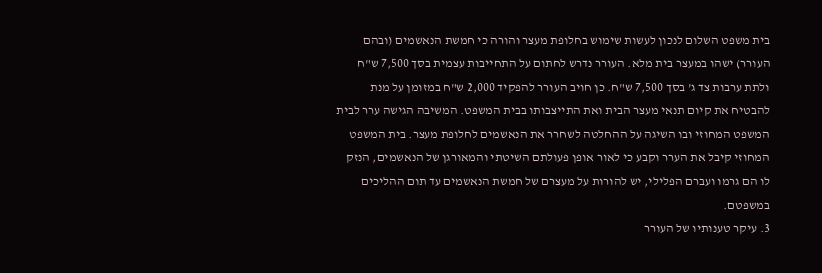בית משפט השלום לנכון לעשות שימוש בחלופת מעצר והורה כי חמשת הנאשמים (ובהם העורר) ישהו במעצר בית מלא. העורר נדרש לחתום על התחייבות עצמית בסך 7,500 ש"ח ולתת ערבות צד ג' בסך 7,500 ש"ח. כן חויב העורר להפקיד 2,000 ש"ח במזומן על מנת להבטיח את קיום תנאי מעצר הבית ואת התייצבותו בבית המשפט. המשיבה הגישה ערר לבית המשפט המחוזי ובו השיגה על ההחלטה לשחרר את הנאשמים לחלופת מעצר. בית המשפט המחוזי קיבל את הערר וקבע כי לאור אופן פעולתם השיטתי והמאורגן של הנאשמים, הנזק לו הם גרמו ועברם הפלילי, יש להורות על מעצרם של חמשת הנאשמים עד תום ההליכים במשפטם.
3. עיקר טענותיו של העורר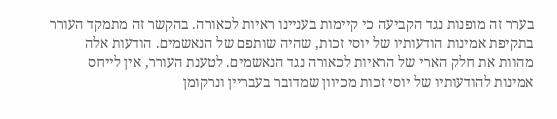בערר זה מופנות נגד הקביעה כי קיימות בעניינו ראיות לכאורה. בהקשר זה מתמקד העורר בתקיפת אמינות הודעותיו של יוסי זכות, שהיה שותפם של הנאשמים. הודעות אלה מהוות את חלק הארי של הראיות לכאורה נגד הנאשמים. לטענת העורר, אין לייחס אמינות להודעותיו של יוסי זכות מכיוון שמדובר בעבריין ונרקומן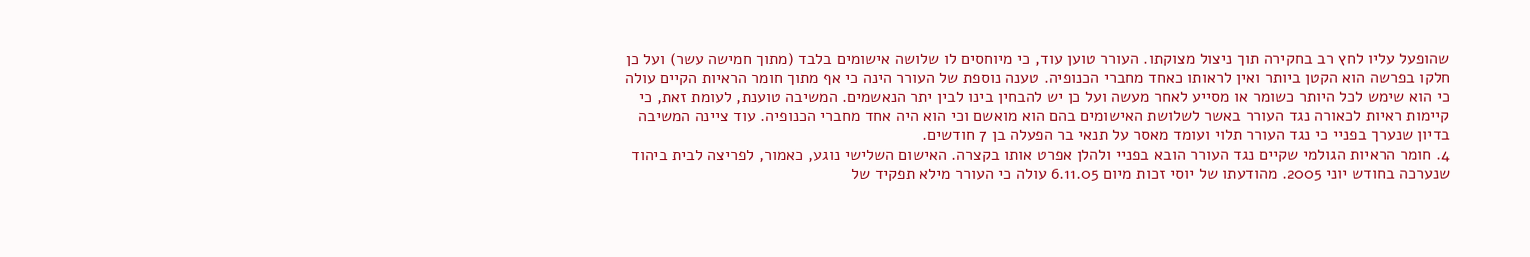שהופעל עליו לחץ רב בחקירה תוך ניצול מצוקתו. העורר טוען עוד, כי מיוחסים לו שלושה אישומים בלבד (מתוך חמישה עשר) ועל כן חלקו בפרשה הוא הקטן ביותר ואין לראותו כאחד מחברי הכנופיה. טענה נוספת של העורר הינה כי אף מתוך חומר הראיות הקיים עולה כי הוא שימש לכל היותר כשומר או מסייע לאחר מעשה ועל כן יש להבחין בינו לבין יתר הנאשמים. המשיבה טוענת, לעומת זאת, כי קיימות ראיות לכאורה נגד העורר באשר לשלושת האישומים בהם הוא מואשם וכי הוא היה אחד מחברי הכנופיה. עוד ציינה המשיבה בדיון שנערך בפניי כי נגד העורר תלוי ועומד מאסר על תנאי בר הפעלה בן 7 חודשים.
4. חומר הראיות הגולמי שקיים נגד העורר הובא בפניי ולהלן אפרט אותו בקצרה. האישום השלישי נוגע, כאמור, לפריצה לבית ביהוד שנערכה בחודש יוני 2005. מהודעתו של יוסי זכות מיום 6.11.05 עולה כי העורר מילא תפקיד של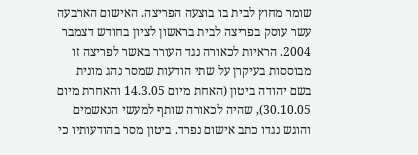שומר מחוץ לבית בו בוצעה הפריצה. האישום הארבעה עשר עוסק בפריצה לבית בראשון לציון בחודש דצמבר 2004. הראיות לכאורה נגד העורר באשר לפריצה זו מבוססות בעיקרן על שתי הודעות שמסר נהג מונית בשם יהודה ביטון (האחת מיום 14.3.05 והאחרת מיום 30.10.05), שהיה לכאורה שותף למעשי הנאשמים והוגש נגדו כתב אישום נפרד. ביטון מסר בהודעותיו כי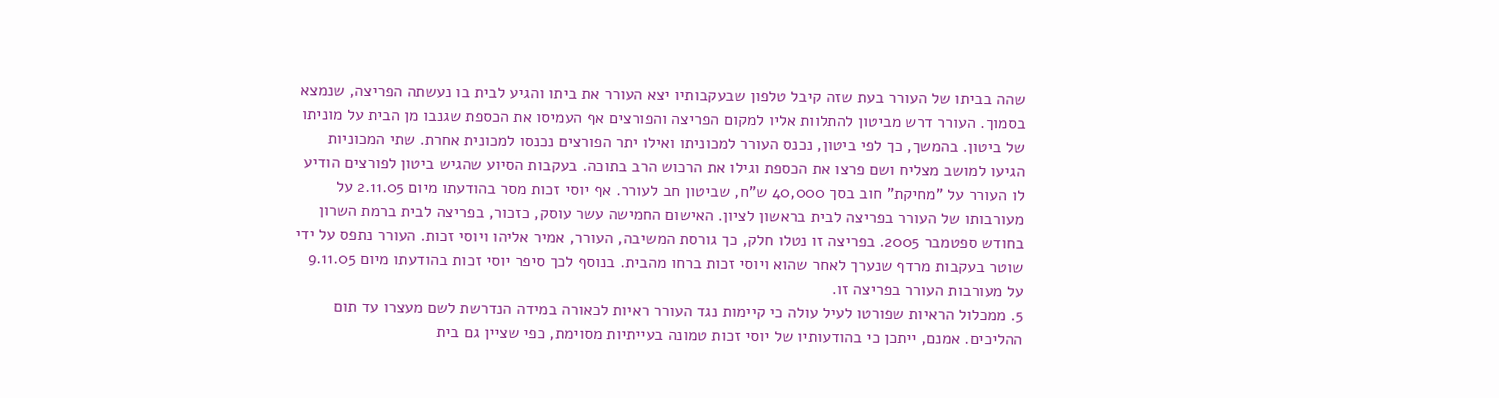שהה בביתו של העורר בעת שזה קיבל טלפון שבעקבותיו יצא העורר את ביתו והגיע לבית בו נעשתה הפריצה, שנמצא בסמוך. העורר דרש מביטון להתלוות אליו למקום הפריצה והפורצים אף העמיסו את הכספת שגנבו מן הבית על מוניתו של ביטון. בהמשך, כך לפי ביטון, נכנס העורר למכוניתו ואילו יתר הפורצים נכנסו למכונית אחרת. שתי המכוניות הגיעו למושב מצליח ושם פרצו את הכספת וגילו את הרכוש הרב בתוכה. בעקבות הסיוע שהגיש ביטון לפורצים הודיע לו העורר על "מחיקת" חוב בסך 40,000 ש"ח, שביטון חב לעורר. אף יוסי זכות מסר בהודעתו מיום 2.11.05 על מעורבותו של העורר בפריצה לבית בראשון לציון. האישום החמישה עשר עוסק, כזכור, בפריצה לבית ברמת השרון בחודש ספטמבר 2005. בפריצה זו נטלו חלק, כך גורסת המשיבה, העורר, אמיר אליהו ויוסי זכות. העורר נתפס על ידי שוטר בעקבות מרדף שנערך לאחר שהוא ויוסי זכות ברחו מהבית. בנוסף לכך סיפר יוסי זכות בהודעתו מיום 9.11.05 על מעורבות העורר בפריצה זו.
5. ממכלול הראיות שפורטו לעיל עולה כי קיימות נגד העורר ראיות לכאורה במידה הנדרשת לשם מעצרו עד תום ההליכים. אמנם, ייתכן כי בהודעותיו של יוסי זכות טמונה בעייתיות מסוימת, כפי שציין גם בית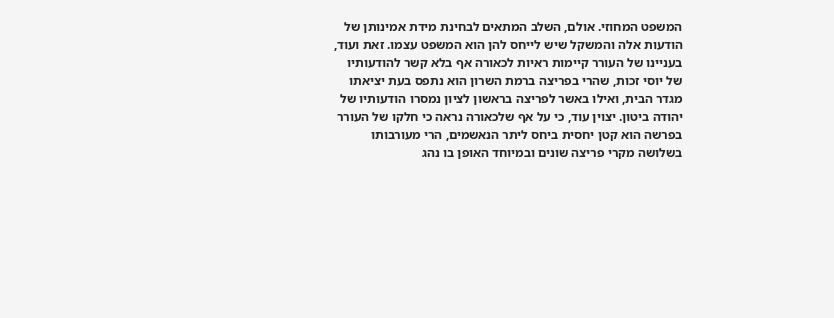המשפט המחוזי. אולם, השלב המתאים לבחינת מידת אמינותן של הודעות אלה והמשקל שיש לייחס להן הוא המשפט עצמו. זאת ועוד, בעניינו של העורר קיימות ראיות לכאורה אף בלא קשר להודעותיו של יוסי זכות, שהרי בפריצה ברמת השרון הוא נתפס בעת יציאתו מגדר הבית, ואילו באשר לפריצה בראשון לציון נמסרו הודעותיו של יהודה ביטון. יצוין עוד, כי על אף שלכאורה נראה כי חלקו של העורר בפרשה הוא קטן יחסית ביחס ליתר הנאשמים, הרי מעורבותו בשלושה מקרי פריצה שונים ובמיוחד האופן בו נהג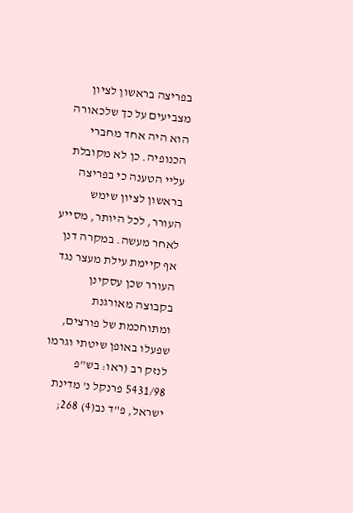בפריצה בראשון לציון מצביעים על כך שלכאורה הוא היה אחד מחברי הכנופיה. כן לא מקובלת עליי הטענה כי בפריצה בראשון לציון שימש העורר, לכל היותר, מסייע לאחר מעשה. במקרה דנן אף קיימת עילת מעצר נגד העורר שכן עסקינן בקבוצה מאורגנת ומתוחכמת של פורצים, שפעלו באופן שיטתי וגרמו לנזק רב (ראו: בש"פ 5431/98 פרנקל נ' מדינת ישראל, פ"ד נב(4) 268;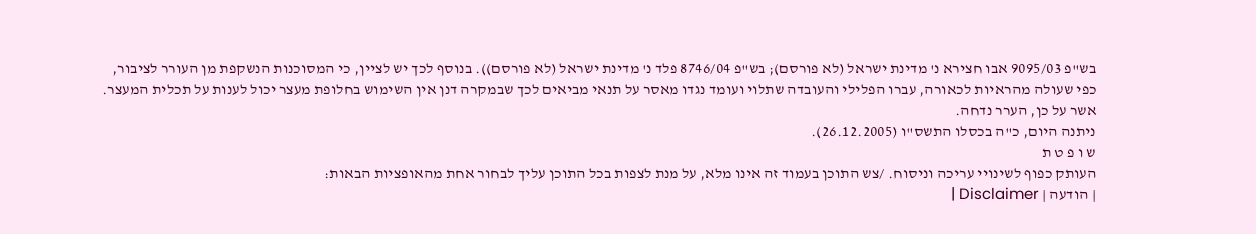בש"פ 9095/03 אבו חצירא נ' מדינת ישראל (לא פורסם); בש"פ 8746/04 פלד נ' מדינת ישראל (לא פורסם)). בנוסף לכך יש לציין, כי המסוכנות הנשקפת מן העורר לציבור, כפי שעולה מהראיות לכאורה, עברו הפלילי והעובדה שתלוי ועומד נגדו מאסר על תנאי מביאים לכך שבמקרה דנן אין השימוש בחלופת מעצר יכול לענות על תכלית המעצר.
אשר על כן, הערר נדחה.
ניתנה היום, כ"ה בכסלו התשס"ו (26.12.2005).
ש ו פ ט ת
העותק כפוף לשינויי עריכה וניסוח. /צש התוכן בעמוד זה אינו מלא, על מנת לצפות בכל התוכן עליך לבחור אחת מהאופציות הבאות:
| הודעה | Disclaimer |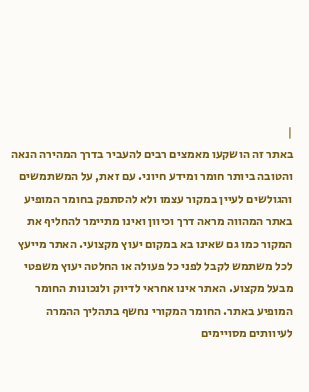|
באתר זה הושקעו מאמצים רבים להעביר בדרך המהירה הנאה והטובה ביותר חומר ומידע חיוני. עם זאת, על המשתמשים והגולשים לעיין במקור עצמו ולא להסתפק בחומר המופיע באתר המהווה מראה דרך וכיוון ואינו מתיימר להחליף את המקור כמו גם שאינו בא במקום יעוץ מקצועי. האתר מייעץ לכל משתמש לקבל לפני כל פעולה או החלטה יעוץ משפטי מבעל מקצוע. האתר אינו אחראי לדיוק ולנכונות החומר המופיע באתר. החומר המקורי נחשף בתהליך ההמרה לעיוותים מסויימים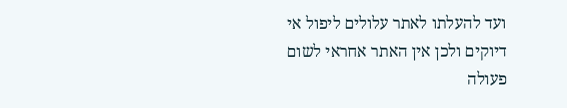ועד להעלתו לאתר עלולים ליפול אי דיוקים ולכן אין האתר אחראי לשום פעולה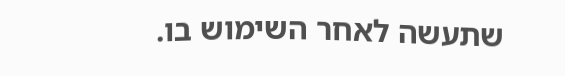שתעשה לאחר השימוש בו.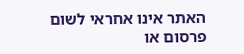האתר אינו אחראי לשום פרסום או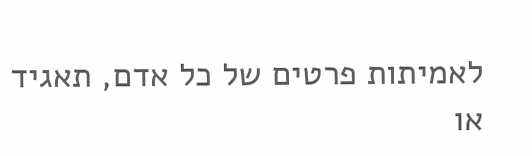לאמיתות פרטים של כל אדם, תאגיד או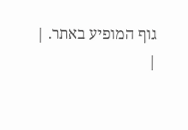גוף המופיע באתר. |
|